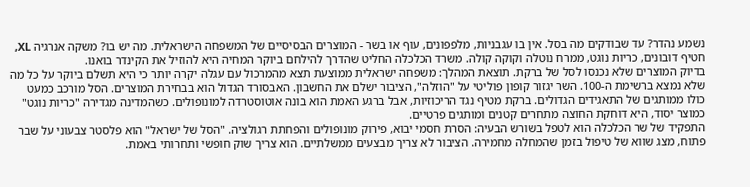נשמע נהדר? עד שבודקים מה בסל. אין בו עגבניות, מלפפונים, עוף או בשר - המוצרים הבסיסיים של המשפחה הישראלית. מה יש בו? משקה אנרגיה XL, חטיף דובונים, כריות נוגט, ממרח נוטלה וקוקה קולה. משרד הכלכלה החליט שהדרך להילחם ביוקר המחיה היא להוזיל את הקינדר בואנו.
בדיוק המוצרים שלא נכנסו לסל של ברקת. תוצאת המהלך: משפחה ישראלית ממוצעת תצא מהמרכול עם עגלה יקרה יותר כי היא תשלם ביוקר על כל מה שלא נמצא ברשימת ה-100. השר יגזור קופון פוליטי על "הוזלה", הציבור ישלם את החשבון. האבסורד הגדול הוא בבחירת המוצרים. הסל מורכב כמעט כולו ממותגים של התאגידים הגדולים. ברקת מטיף נגד הריכוזיות, אבל ברגע האמת הוא בונה אוטוסטרדה למונופולים. כשהמדינה מגדירה "כריות נוגט" כמוצר יסוד, היא דוחקת החוצה מתחרים קטנים ומותגים פרטיים.
התפקיד של שר הכלכלה הוא לטפל בשורש הבעיה: הסרת חסמי יבוא, פירוק מונופולים והפחתת רגולציה. "הסל של ישראל" הוא פלסטר צבעוני על שבר פתוח, מצג שווא של טיפול בזמן שהמחלה מחמירה. הציבור לא צריך מבצעים ממשלתיים. הוא צריך שוק חופשי ותחרותי באמת.